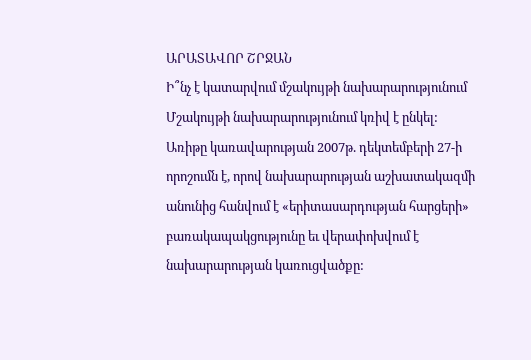ԱՐԱՏԱՎՈՐ ՇՐՋԱՆ
Ի՞նչ է կատարվում մշակույթի նախարարությունում
Մշակույթի նախարարությունում կռիվ է ընկել: Առիթը կառավարության 2007թ. դեկտեմբերի 27-ի որոշումն է, որով նախարարության աշխատակազմի անունից հանվում է «երիտասարդության հարցերի» բառակապակցությունը եւ վերափոխվում է նախարարության կառուցվածքը: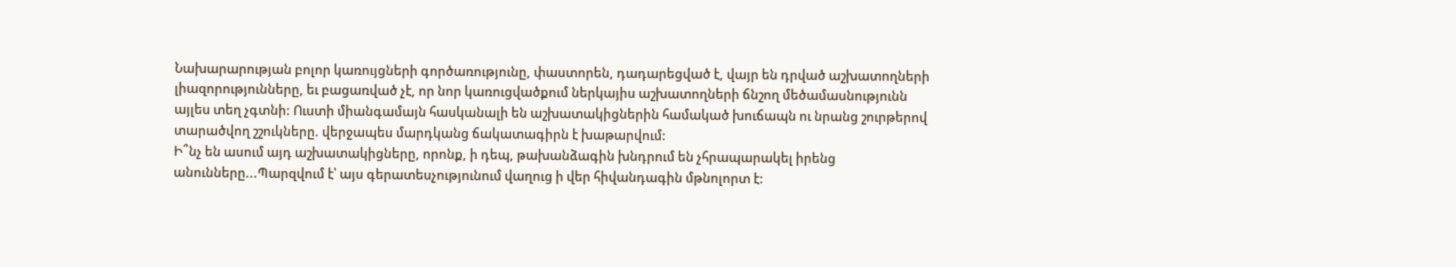Նախարարության բոլոր կառույցների գործառությունը, փաստորեն, դադարեցված է, վայր են դրված աշխատողների լիազորությունները, եւ բացառված չէ, որ նոր կառուցվածքում ներկայիս աշխատողների ճնշող մեծամասնությունն այլես տեղ չգտնի: Ուստի միանգամայն հասկանալի են աշխատակիցներին համակած խուճապն ու նրանց շուրթերով տարածվող շշուկները. վերջապես մարդկանց ճակատագիրն է խաթարվում:
Ի՞նչ են ասում այդ աշխատակիցները, որոնք, ի դեպ, թախանձագին խնդրում են չհրապարակել իրենց անունները...Պարզվում է՝ այս գերատեսչությունում վաղուց ի վեր հիվանդագին մթնոլորտ է: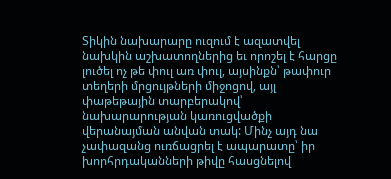Տիկին նախարարը ուզում է ազատվել նախկին աշխատողներից եւ որոշել է հարցը լուծել ոչ թե փուլ առ փուլ, այսինքն՝ թափուր տեղերի մրցույթների միջոցով, այլ փաթեթային տարբերակով՝ նախարարության կառուցվածքի վերանայման անվան տակ: Մինչ այդ նա չափազանց ուռճացրել է ապարատը՝ իր խորհրդականների թիվը հասցնելով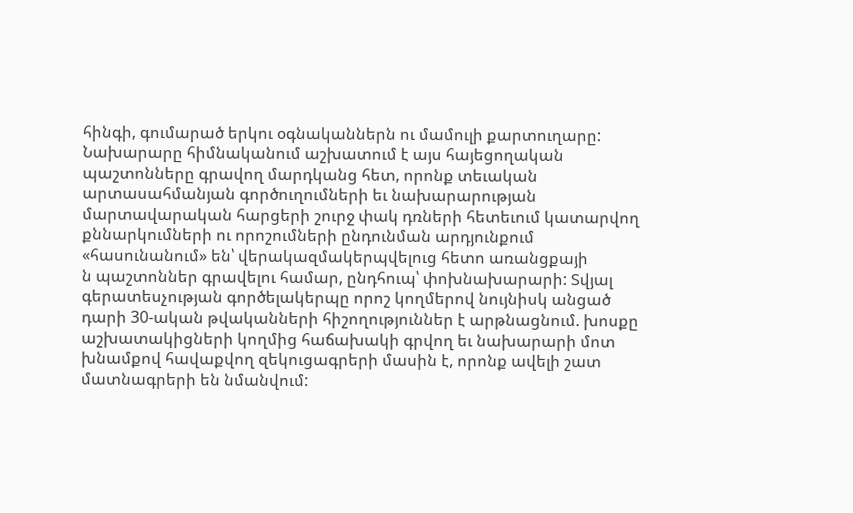հինգի, գումարած երկու օգնականներն ու մամուլի քարտուղարը: Նախարարը հիմնականում աշխատում է այս հայեցողական պաշտոնները գրավող մարդկանց հետ, որոնք տեւական արտասահմանյան գործուղումների եւ նախարարության մարտավարական հարցերի շուրջ փակ դռների հետեւում կատարվող քննարկումների ու որոշումների ընդունման արդյունքում «հասունանում» են՝ վերակազմակերպվելուց հետո առանցքայի
ն պաշտոններ գրավելու համար, ընդհուպ՝ փոխնախարարի: Տվյալ գերատեսչության գործելակերպը որոշ կողմերով նույնիսկ անցած դարի 30-ական թվականների հիշողություններ է արթնացնում. խոսքը աշխատակիցների կողմից հաճախակի գրվող եւ նախարարի մոտ խնամքով հավաքվող զեկուցագրերի մասին է, որոնք ավելի շատ մատնագրերի են նմանվում: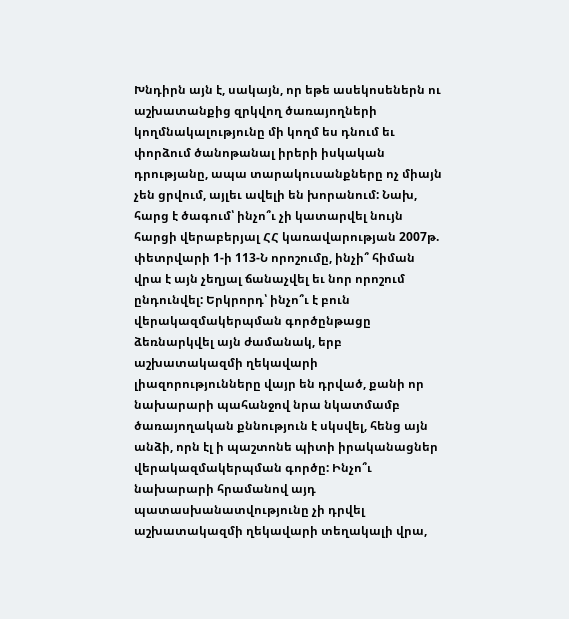Խնդիրն այն է, սակայն, որ եթե ասեկոսեներն ու աշխատանքից զրկվող ծառայողների կողմնակալությունը մի կողմ ես դնում եւ փորձում ծանոթանալ իրերի իսկական դրությանը, ապա տարակուսանքները ոչ միայն չեն ցրվում, այլեւ ավելի են խորանում: Նախ, հարց է ծագում՝ ինչո՞ւ չի կատարվել նույն հարցի վերաբերյալ ՀՀ կառավարության 2007թ. փետրվարի 1-ի 113-Ն որոշումը, ինչի՞ հիման վրա է այն չեղյալ ճանաչվել եւ նոր որոշում ընդունվել: Երկրորդ՝ ինչո՞ւ է բուն վերակազմակերպման գործընթացը ձեռնարկվել այն ժամանակ, երբ աշխատակազմի ղեկավարի լիազորությունները վայր են դրված, քանի որ նախարարի պահանջով նրա նկատմամբ ծառայողական քննություն է սկսվել, հենց այն անձի, որն էլ ի պաշտոնե պիտի իրականացներ վերակազմակերպման գործը: Ինչո՞ւ նախարարի հրամանով այդ պատասխանատվությունը չի դրվել աշխատակազմի ղեկավարի տեղակալի վրա,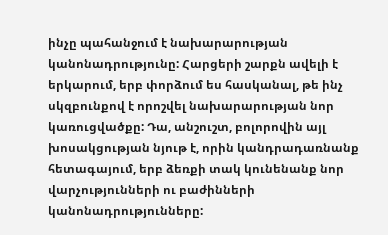ինչը պահանջում է նախարարության կանոնադրությունը: Հարցերի շարքն ավելի է երկարում, երբ փորձում ես հասկանալ, թե ինչ սկզբունքով է որոշվել նախարարության նոր կառուցվածքը: Դա, անշուշտ, բոլորովին այլ խոսակցության նյութ է, որին կանդրադառնանք հետագայում, երբ ձեռքի տակ կունենանք նոր վարչությունների ու բաժինների կանոնադրությունները: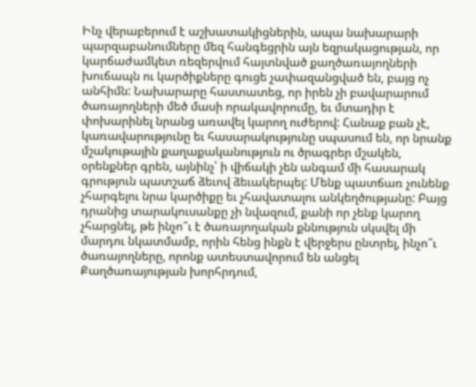Ինչ վերաբերում է աշխատակիցներին, ապա նախարարի պարզաբանումները մեզ հանգեցրին այն եզրակացության, որ կարճաժամկետ ռեզերվում հայտնված քաղծառայողների խուճապն ու կարծիքները գուցե չափազանցված են, բայց ոչ անհիմն: Նախարարը հաստատեց, որ իրեն չի բավարարում ծառայողների մեծ մասի որակավորումը, եւ մտադիր է փոխարինել նրանց առավել կարող ուժերով: Հանաք բան չէ, կառավարությունը եւ հասարակությունը սպասում են, որ նրանք մշակութային քաղաքականություն ու ծրագրեր մշակեն, օրենքներ գրեն, այնինչ՝ ի վիճակի չեն անգամ մի հասարակ գրություն պատշաճ ձեւով ձեւակերպել: Մենք պատճառ չունենք չհարգելու նրա կարծիքը եւ չհավատալու անկեղծությանը: Բայց դրանից տարակուսանքը չի նվազում, քանի որ չենք կարող չհարցնել, թե ինչո՞ւ է ծառայողական քննություն սկսվել մի մարդու նկատմամբ, որին հենց ինքն է վերջերս ընտրել, ինչո՞ւ ծառայողները, որոնք ատեստավորում են անցել Քաղծառայության խորհրդում,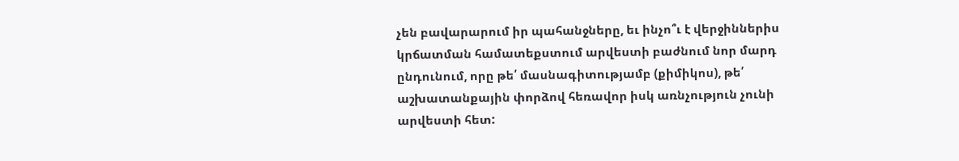չեն բավարարում իր պահանջները, եւ ինչո՞ւ է վերջիններիս կրճատման համատեքստում արվեստի բաժնում նոր մարդ ընդունում, որը թե՛ մասնագիտությամբ (քիմիկոս), թե՛ աշխատանքային փորձով հեռավոր իսկ առնչություն չունի արվեստի հետ: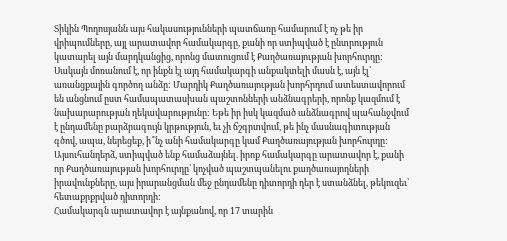Տիկին Պողոսյանն այս հակասությունների պատճառը համարում է ոչ թե իր վրիպումները, այլ արատավոր համակարգը, քանի որ ստիպված է ընտրություն կատարել այն մարդկանցից, որոնց մատուցում է Քաղծառայության խորհուրդը: Սակայն մոռանում է, որ ինքն էլ այդ համակարգի անքակտելի մասն է, այն էլ՝ առանցքային գործող անձը: Մարդիկ Քաղծառայության խորհրդում ատեստավորում են անցնում ըստ համապատասխան պաշտոնների անձնագրերի, որոնք կազմում է նախարարության ղեկավարությունը: Եթե իր իսկ կազմած անձնագրով պահանջվում է ընդամենը բարձրագույն կրթություն, եւ չի ճշգրտվում, թե ինչ մասնագիտության գծով, ապա, ներեցեք, ի՞նչ անի համակարգը կամ Քաղծառայության խորհուրդը: Այսուհանդերձ, ստիպված ենք համաձայնել. իրոք համակարգը արատավոր է, քանի որ Քաղծառայության խորհուրդը՝ կոչված պաշտպանելու քաղծառայողների իրավունքները, այս իրարանցման մեջ ընդամենը դիտորդի դեր է ստանձնել, թեկուզեւ՝ հետաքրքրված դիտորդի:
Համակարգն արատավոր է այնքանով, որ 17 տարին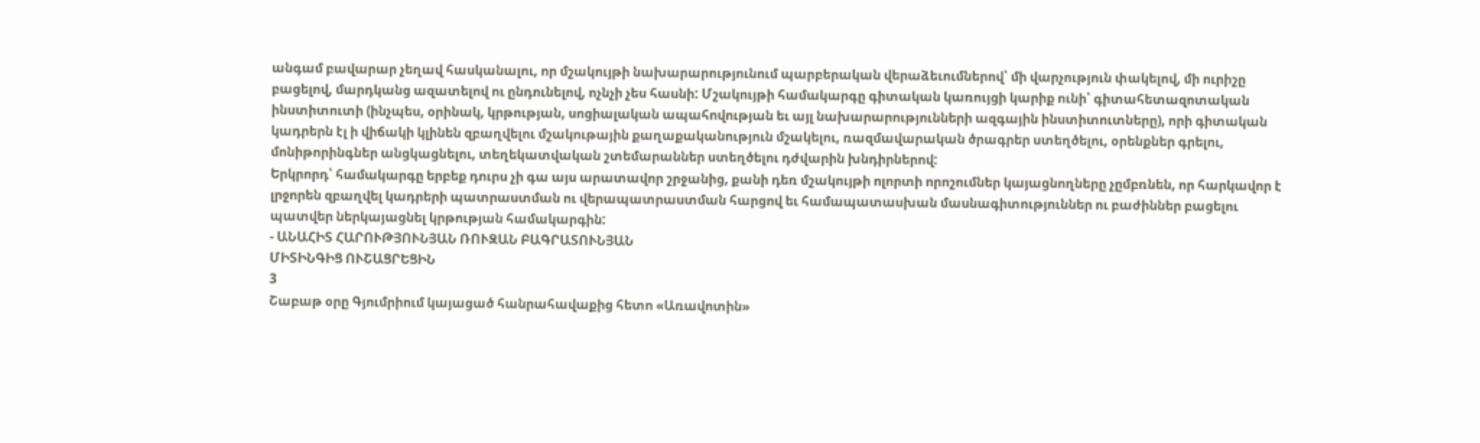անգամ բավարար չեղավ հասկանալու, որ մշակույթի նախարարությունում պարբերական վերաձեւումներով՝ մի վարչություն փակելով, մի ուրիշը բացելով, մարդկանց ազատելով ու ընդունելով, ոչնչի չես հասնի: Մշակույթի համակարգը գիտական կառույցի կարիք ունի՝ գիտահետազոտական ինստիտուտի (ինչպես, օրինակ, կրթության, սոցիալական ապահովության եւ այլ նախարարությունների ազգային ինստիտուտները), որի գիտական կադրերն էլ ի վիճակի կլինեն զբաղվելու մշակութային քաղաքականություն մշակելու, ռազմավարական ծրագրեր ստեղծելու, օրենքներ գրելու, մոնիթորինգներ անցկացնելու, տեղեկատվական շտեմարաններ ստեղծելու դժվարին խնդիրներով:
Երկրորդ՝ համակարգը երբեք դուրս չի գա այս արատավոր շրջանից, քանի դեռ մշակույթի ոլորտի որոշումներ կայացնողները չըմբռնեն, որ հարկավոր է լրջորեն զբաղվել կադրերի պատրաստման ու վերապատրաստման հարցով եւ համապատասխան մասնագիտություններ ու բաժիններ բացելու պատվեր ներկայացնել կրթության համակարգին:
- ԱՆԱՀԻՏ ՀԱՐՈՒԹՅՈՒՆՅԱՆ ՌՈՒԶԱՆ ԲԱԳՐԱՏՈՒՆՅԱՆ
ՄԻՏԻՆԳԻՑ ՈՒՇԱՑՐԵՑԻՆ
3
Շաբաթ օրը Գյումրիում կայացած հանրահավաքից հետո «Առավոտին»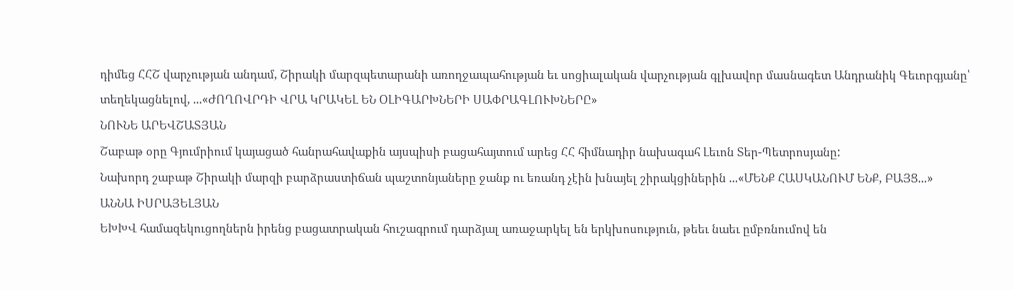դիմեց ՀՀՇ վարչության անդամ, Շիրակի մարզպետարանի առողջապահության եւ սոցիալական վարչության գլխավոր մասնագետ Անդրանիկ Գեւորգյանը՝ տեղեկացնելով, ...«ԺՈՂՈՎՐԴԻ ՎՐԱ ԿՐԱԿԵԼ ԵՆ ՕԼԻԳԱՐԽՆԵՐԻ ՍԱՓՐԱԳԼՈՒԽՆԵՐԸ»
ՆՈՒՆԵ ԱՐԵՎՇԱՏՅԱՆ
Շաբաթ օրը Գյումրիում կայացած հանրահավաքին այսպիսի բացահայտում արեց ՀՀ հիմնադիր նախագահ Լեւոն Տեր-Պետրոսյանը:
Նախորդ շաբաթ Շիրակի մարզի բարձրաստիճան պաշտոնյաները ջանք ու եռանդ չէին խնայել շիրակցիներին ...«ՄԵՆՔ ՀԱՍԿԱՆՈՒՄ ԵՆՔ, ԲԱՅՑ...»
ԱՆՆԱ ԻՍՐԱՅԵԼՅԱՆ
ԵԽԽՎ համազեկուցողներն իրենց բացատրական հուշագրում դարձյալ առաջարկել են երկխոսություն, թեեւ նաեւ ըմբռնումով են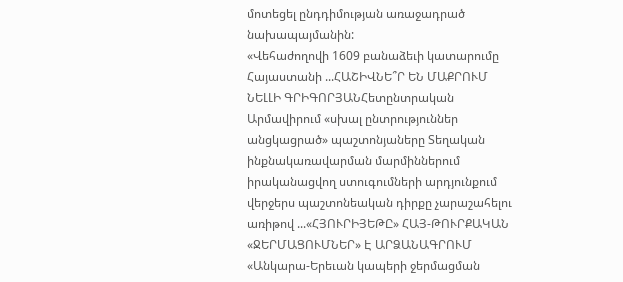մոտեցել ընդդիմության առաջադրած նախապայմանին:
«Վեհաժողովի 1609 բանաձեւի կատարումը Հայաստանի ...ՀԱՇԻՎՆԵ՞Ր ԵՆ ՄԱՔՐՈՒՄ
ՆԵԼԼԻ ԳՐԻԳՈՐՅԱՆՀետընտրական Արմավիրում «սխալ ընտրություններ անցկացրած» պաշտոնյաները Տեղական ինքնակառավարման մարմիններում իրականացվող ստուգումների արդյունքում վերջերս պաշտոնեական դիրքը չարաշահելու առիթով ...«ՀՅՈՒՐԻՅԵԹԸ» ՀԱՅ-ԹՈՒՐՔԱԿԱՆ «ՋԵՐՄԱՑՈՒՄՆԵՐ» Է ԱՐՁԱՆԱԳՐՈՒՄ
«Անկարա-Երեւան կապերի ջերմացման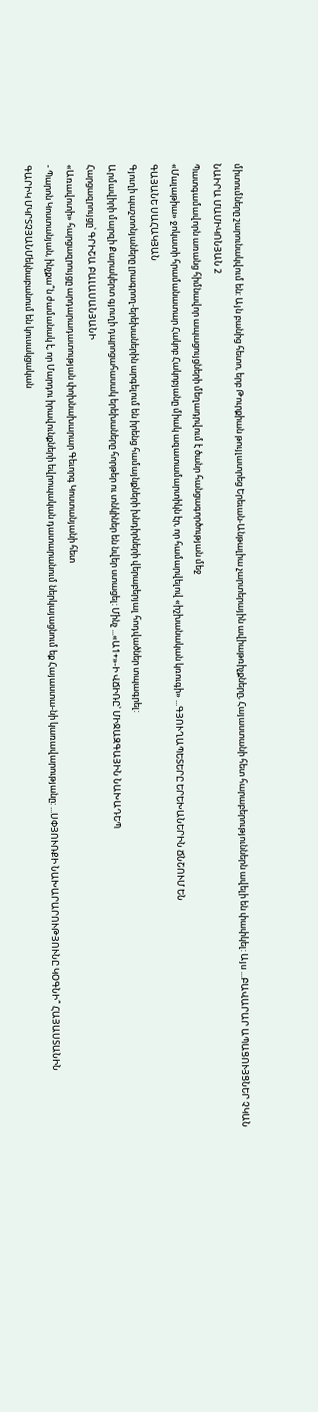միտումները շարունակվում են: Այն բանից հետո, երբ Թուրքիան թույլատրեց Երեւան-Անթալիա չարտերային ավիաթռիչքները, Հայաստանի հետ հարաբերություններն ավելի են փափկել: Այս ...ԲԱՎԱՐԱՐ ԱՊԱՑՈՒՅՑՆԵՐ ՉԿԱՆ
ՆԱԻՐԱ ՄԱՄԻԿՈՆՅԱՆ 2
Պատգամավորն առանց հիմնավոր ապացույցների մեղադրվում է ծանր հանցագործության մեջ
«Մալաթիա» ջոկատի հրամանատար Հակոբ Հակոբյանը միակ ազատամարտիկն էր, որ համարվելով «իշխանական կռուգի» ...ԳՅՈՒՂԱՊԵՏԵՐԸ ԵՐԵԽԱՆԵՐԻՆ ՃՆՇՈՒՄ ԵՆ
ԳԱՅԱՆԵ ՍԱՀԱԿՅԱՆ
Գյուղի պաշտոնյաները լրագրող-երեխաներին արգելում են իրենց համայնքների խնդիրների վերաբերյալ հոդվածներ տպագրել:
Արմավիրի մարզի Քարակերտ գյուղի դպրոցահասակ երեխաները հորթեր ու տնկիներ են նվեր ստացել: Մինչ ...«Ա1+»-Ի ՎՃԻՌԸ՝ ՄԻՋԱԶԳԱՅԻՆ ՆԱԽԱԴԵՊ
Հարցազրույցը՝ ԳՐԻՇԱ ԲԱԼԱՍԱՆՅԱՆԻ
«Առավոտի» հարցազրույցը արդարադատության փոխնախարար Գեւորգ Կոստանյանի հետ
- Պարոն Կոստանյան, ինչքա՞ն ժամանակ է, որ Մարդու իրավունքների եվրոպական դատարանում ներկայացնում եք Հայաստա-նի կառավարությանը: ...ՍՓՅՈՒՌՔԻ ՆԱԽԱՐԱՐՈՒԹՅՈՒՆԸ ԿՕԳՆԻ՞ ՀԱՅԱՍՏԱՆԻՆ
ԳԱՐԻԿ ՄԿՐՏՉՅԱՆՄեկնաբանում են կուսակցական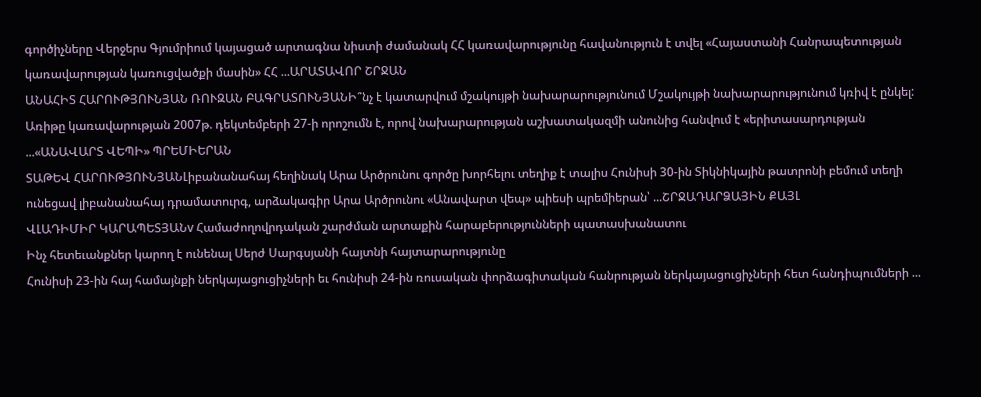գործիչները Վերջերս Գյումրիում կայացած արտագնա նիստի ժամանակ ՀՀ կառավարությունը հավանություն է տվել «Հայաստանի Հանրապետության կառավարության կառուցվածքի մասին» ՀՀ ...ԱՐԱՏԱՎՈՐ ՇՐՋԱՆ
ԱՆԱՀԻՏ ՀԱՐՈՒԹՅՈՒՆՅԱՆ ՌՈՒԶԱՆ ԲԱԳՐԱՏՈՒՆՅԱՆԻ՞նչ է կատարվում մշակույթի նախարարությունում Մշակույթի նախարարությունում կռիվ է ընկել: Առիթը կառավարության 2007թ. դեկտեմբերի 27-ի որոշումն է, որով նախարարության աշխատակազմի անունից հանվում է «երիտասարդության ...«ԱՆԱՎԱՐՏ ՎԵՊԻ» ՊՐԵՄԻԵՐԱՆ
ՏԱԹԵՎ ՀԱՐՈՒԹՅՈՒՆՅԱՆԼիբանանահայ հեղինակ Արա Արծրունու գործը խորհելու տեղիք է տալիս Հունիսի 30-ին Տիկնիկային թատրոնի բեմում տեղի ունեցավ լիբանանահայ դրամատուրգ, արձակագիր Արա Արծրունու «Անավարտ վեպ» պիեսի պրեմիերան՝ ...ՇՐՋԱԴԱՐՁԱՅԻՆ ՔԱՅԼ
ՎԼԱԴԻՄԻՐ ԿԱՐԱՊԵՏՅԱՆv Համաժողովրդական շարժման արտաքին հարաբերությունների պատասխանատու
Ինչ հետեւանքներ կարող է ունենալ Սերժ Սարգսյանի հայտնի հայտարարությունը
Հունիսի 23-ին հայ համայնքի ներկայացուցիչների եւ հունիսի 24-ին ռուսական փորձագիտական հանրության ներկայացուցիչների հետ հանդիպումների ...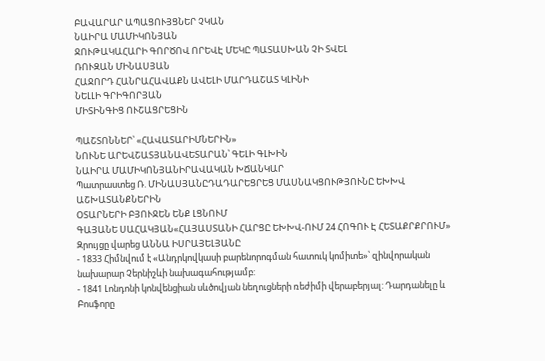ԲԱՎԱՐԱՐ ԱՊԱՑՈՒՅՑՆԵՐ ՉԿԱՆ
ՆԱԻՐԱ ՄԱՄԻԿՈՆՅԱՆ
ՋՈՒԹԱԿԱՀԱՐԻ ԳՈՐԾՈՎ ՈՐԵՎԷ ՄԵԿԸ ՊԱՏԱՍԽԱՆ ՉԻ ՏՎԵԼ
ՌՈՒԶԱՆ ՄԻՆԱՍՅԱՆ
ՀԱՋՈՐԴ ՀԱՆՐԱՀԱՎԱՔՆ ԱՎԵԼԻ ՄԱՐԴԱՇԱՏ ԿԼԻՆԻ
ՆԵԼԼԻ ԳՐԻԳՈՐՅԱՆ
ՄԻՏԻՆԳԻՑ ՈՒՇԱՑՐԵՑԻՆ

ՊԱՇՏՈՆՆԵՐ՝ «ՀԱՎԱՏԱՐԻՄՆԵՐԻՆ»
ՆՈՒՆԵ ԱՐԵՎՇԱՏՅԱՆԱՎԵՏԱՐԱՆ՝ ԳԵԼԻ ԳԼԽԻՆ
ՆԱԻՐԱ ՄԱՄԻԿՈՆՅԱՆԻՐԱՎԱԿԱՆ ԽՃԱՆԿԱՐ
Պատրաստեց Ռ. ՄԻՆԱՍՅԱՆԸԴԱԴԱՐԵՑՐԵՑ ՄԱՍՆԱԿՑՈՒԹՅՈՒՆԸ ԵԽԽՎ ԱՇԽԱՏԱՆՔՆԵՐԻՆ
ՕՏԱՐՆԵՐԻ ԲՅՈՒՋԵՆ ԵՆՔ ԼՑՆՈՒՄ
ԳԱՅԱՆԵ ՍԱՀԱԿՅԱՆ«ՀԱՅԱՍՏԱՆԻ ՀԱՐՑԸ ԵԽԽՎ-ՈՒՄ 24 ՀՈԳՈՒ Է ՀԵՏԱՔՐՔՐՈՒՄ»
Զրույցը վարեց ԱՆՆԱ ԻՍՐԱՅԵԼՅԱՆԸ
- 1833 Հիմնվում է «Անդրկովկասի բարենորոգման հատուկ կոմիտե»՝ զինվորական նախարար Չերնիշևի նախագահությամբ:
- 1841 Լոնդոնի կոնվենցիան սևծովյան նեղուցների ռեժիմի վերաբերյալ: Դարդանելը և Բոսֆորը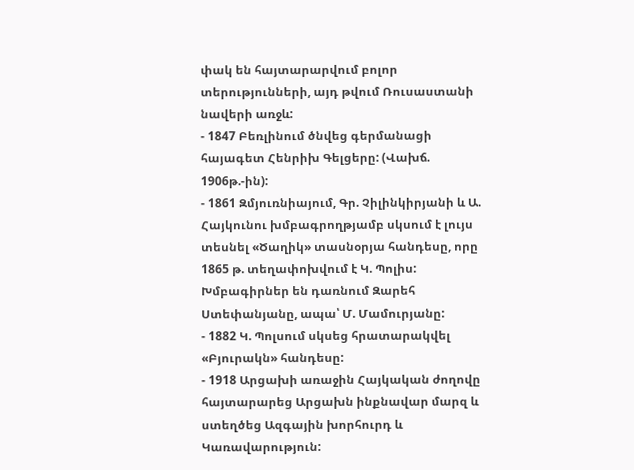փակ են հայտարարվում բոլոր տերությունների, այդ թվում Ռուսաստանի նավերի առջև:
- 1847 Բեռլինում ծնվեց գերմանացի հայագետ Հենրիխ Գելցերը: (Վախճ. 1906թ.-ին):
- 1861 Զմյուռնիայում, Գր. Չիլինկիրյանի և Ա. Հայկունու խմբագրողթյամբ սկսում է լույս տեսնել «Ծաղիկ» տասնօրյա հանդեսը, որը 1865 թ. տեղափոխվում է Կ. Պոլիս: Խմբագիրներ են դառնում Զարեհ Ստեփանյանը, ապա՝ Մ. Մամուրյանը:
- 1882 Կ. Պոլսում սկսեց հրատարակվել «Բյուրակն» հանդեսը:
- 1918 Արցախի առաջին Հայկական ժողովը հայտարարեց Արցախն ինքնավար մարզ և ստեղծեց Ազգային խորհուրդ և Կառավարություն: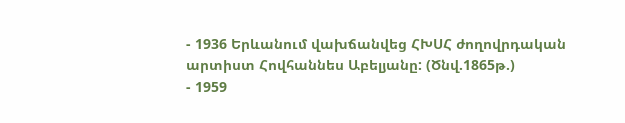- 1936 Երևանում վախճանվեց ՀԽՍՀ ժողովրդական արտիստ Հովհաննես Աբելյանը: (Ծնվ.1865թ.)
- 1959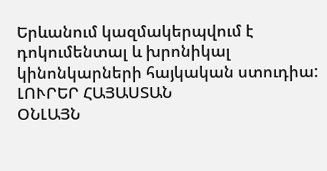Երևանում կազմակերպվում է դոկումենտալ և խրոնիկալ կինոնկարների հայկական ստուդիա:
ԼՈՒՐԵՐ ՀԱՅԱՍՏԱՆ
ՕՆԼԱՅՆ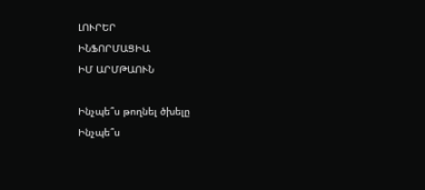ԼՈՒՐԵՐ
ԻՆՖՈՐՄԱՑԻԱ
ԻՄ ԱՐՄԹԱՈՒՆ

Ինչպե՞ս թողնել ծխելը
Ինչպե՞ս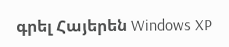գրել Հայերեն Windows XP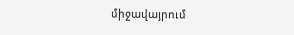միջավայրում